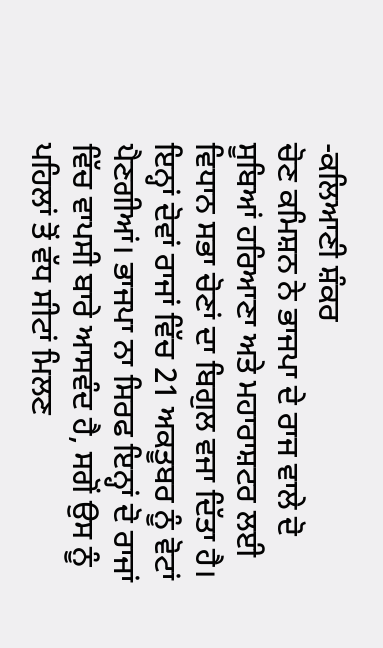-ਕਲਿਆਣੀ ਸ਼ੰਕਰ
ਚੋਣ ਕਮਿਸ਼ਨ ਨੇ ਭਾਜਪਾ ਦੇ ਰਾਜ ਵਾਲੇ ਦੋ ਸੂਬਿਆਂ ਹਰਿਆਣਾ ਅਤੇ ਮਹਾਰਾਸ਼ਟਰ ਲਈ ਵਿਧਾਨ ਸਭਾ ਚੋਣਾਂ ਦਾ ਬਿਗੁਲ ਵਜਾ ਦਿੱਤਾ ਹੈ। ਇਨ੍ਹਾਂ ਦੋਵਾਂ ਰਾਜਾਂ ਵਿੱਚ 21 ਅਕਤੂਬਰ ਨੂੰ ਵੋਟਾਂ ਪੈਣਗੀਆਂ। ਭਾਜਪਾ ਨਾ ਸਿਰਫ ਇਨ੍ਹਾਂ ਦੋ ਰਾਜਾਂ ਵਿੱਚ ਵਾਪਸੀ ਬਾਰੇ ਆਸਵੰਦ ਹੈ, ਸਗੋਂ ਉਸ ਨੂੰ ਪਹਿਲਾਂ ਤੋਂ ਵੱਧ ਸੀਟਾਂ ਮਿਲਣ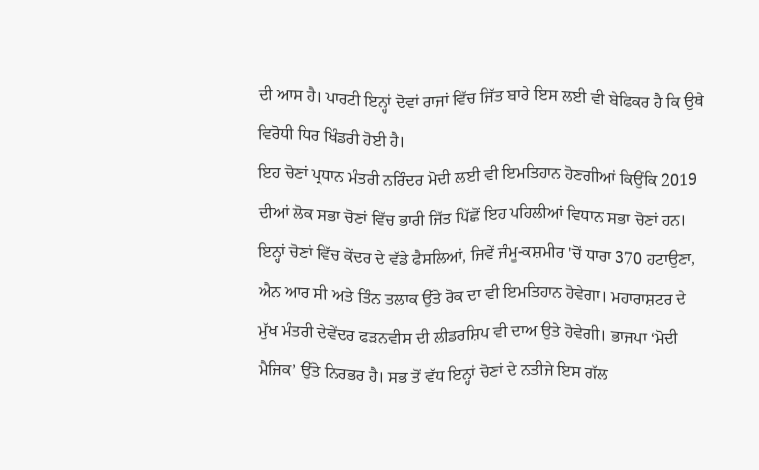ਦੀ ਆਸ ਹੈ। ਪਾਰਟੀ ਇਨ੍ਹਾਂ ਦੋਵਾਂ ਰਾਜਾਂ ਵਿੱਚ ਜਿੱਤ ਬਾਰੇ ਇਸ ਲਈ ਵੀ ਬੇਫਿਕਰ ਹੈ ਕਿ ਉਥੇ ਵਿਰੋਧੀ ਧਿਰ ਖਿੰਡਰੀ ਹੋਈ ਹੈ।
ਇਹ ਚੋਣਾਂ ਪ੍ਰਧਾਨ ਮੰਤਰੀ ਨਰਿੰਦਰ ਮੋਦੀ ਲਈ ਵੀ ਇਮਤਿਹਾਨ ਹੋਣਗੀਆਂ ਕਿਉਂਕਿ 2019 ਦੀਆਂ ਲੋਕ ਸਭਾ ਚੋਣਾਂ ਵਿੱਚ ਭਾਰੀ ਜਿੱਤ ਪਿੱਛੋਂ ਇਹ ਪਹਿਲੀਆਂ ਵਿਧਾਨ ਸਭਾ ਚੋਣਾਂ ਹਨ। ਇਨ੍ਹਾਂ ਚੋਣਾਂ ਵਿੱਚ ਕੇਂਦਰ ਦੇ ਵੱਡੇ ਫੈਸਲਿਆਂ, ਜਿਵੇਂ ਜੰਮੂ-ਕਸ਼ਮੀਰ 'ਚੋਂ ਧਾਰਾ 370 ਹਟਾਉਣਾ, ਐਨ ਆਰ ਸੀ ਅਤੇ ਤਿੰਨ ਤਲਾਕ ਉੱਤੇ ਰੋਕ ਦਾ ਵੀ ਇਮਤਿਹਾਨ ਹੋਵੇਗਾ। ਮਹਾਰਾਸ਼ਟਰ ਦੇ ਮੁੱਖ ਮੰਤਰੀ ਦੇਵੇਂਦਰ ਫੜਨਵੀਸ ਦੀ ਲੀਡਰਸ਼ਿਪ ਵੀ ਦਾਅ ਉਤੇ ਹੋਵੇਗੀ। ਭਾਜਪਾ ‘ਮੋਦੀ ਮੈਜਿਕ’ ਉੱਤੇ ਨਿਰਭਰ ਹੈ। ਸਭ ਤੋਂ ਵੱਧ ਇਨ੍ਹਾਂ ਚੋਣਾਂ ਦੇ ਨਤੀਜੇ ਇਸ ਗੱਲ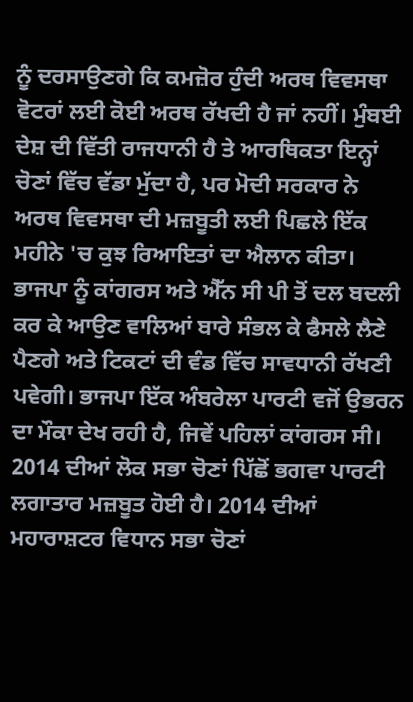ਨੂੰ ਦਰਸਾਉਣਗੇ ਕਿ ਕਮਜ਼ੋਰ ਹੁੰਦੀ ਅਰਥ ਵਿਵਸਥਾ ਵੋਟਰਾਂ ਲਈ ਕੋਈ ਅਰਥ ਰੱਖਦੀ ਹੈ ਜਾਂ ਨਹੀਂ। ਮੁੰਬਈ ਦੇਸ਼ ਦੀ ਵਿੱਤੀ ਰਾਜਧਾਨੀ ਹੈ ਤੇ ਆਰਥਿਕਤਾ ਇਨ੍ਹਾਂ ਚੋਣਾਂ ਵਿੱਚ ਵੱਡਾ ਮੁੱਦਾ ਹੈ, ਪਰ ਮੋਦੀ ਸਰਕਾਰ ਨੇ ਅਰਥ ਵਿਵਸਥਾ ਦੀ ਮਜ਼ਬੂਤੀ ਲਈ ਪਿਛਲੇ ਇੱਕ ਮਹੀਨੇ 'ਚ ਕੁਝ ਰਿਆਇਤਾਂ ਦਾ ਐਲਾਨ ਕੀਤਾ।
ਭਾਜਪਾ ਨੂੰ ਕਾਂਗਰਸ ਅਤੇ ਐੱਨ ਸੀ ਪੀ ਤੋਂ ਦਲ ਬਦਲੀ ਕਰ ਕੇ ਆਉਣ ਵਾਲਿਆਂ ਬਾਰੇ ਸੰਭਲ ਕੇ ਫੈਸਲੇ ਲੈਣੇ ਪੈਣਗੇ ਅਤੇ ਟਿਕਟਾਂ ਦੀ ਵੰਡ ਵਿੱਚ ਸਾਵਧਾਨੀ ਰੱਖਣੀ ਪਵੇਗੀ। ਭਾਜਪਾ ਇੱਕ ਅੰਬਰੇਲਾ ਪਾਰਟੀ ਵਜੋਂ ਉਭਰਨ ਦਾ ਮੌਕਾ ਦੇਖ ਰਹੀ ਹੈ, ਜਿਵੇਂ ਪਹਿਲਾਂ ਕਾਂਗਰਸ ਸੀ। 2014 ਦੀਆਂ ਲੋਕ ਸਭਾ ਚੋਣਾਂ ਪਿੱਛੋਂ ਭਗਵਾ ਪਾਰਟੀ ਲਗਾਤਾਰ ਮਜ਼ਬੂਤ ਹੋਈ ਹੈ। 2014 ਦੀਆਂ ਮਹਾਰਾਸ਼ਟਰ ਵਿਧਾਨ ਸਭਾ ਚੋਣਾਂ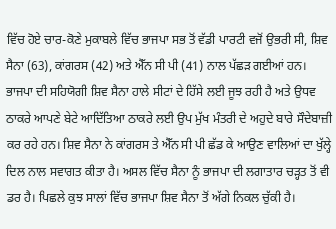ਵਿੱਚ ਹੋਏ ਚਾਰ-ਕੋਣੇ ਮੁਕਾਬਲੇ ਵਿੱਚ ਭਾਜਪਾ ਸਭ ਤੋਂ ਵੱਡੀ ਪਾਰਟੀ ਵਜੋਂ ਉਭਰੀ ਸੀ, ਸ਼ਿਵ ਸੈਨਾ (63), ਕਾਂਗਰਸ (42) ਅਤੇ ਐੱਨ ਸੀ ਪੀ (41) ਨਾਲ ਪੱਛੜ ਗਈਆਂ ਹਨ।
ਭਾਜਪਾ ਦੀ ਸਹਿਯੋਗੀ ਸ਼ਿਵ ਸੈਨਾ ਹਾਲੇ ਸੀਟਾਂ ਦੇ ਹਿੱਸੇ ਲਈ ਜੂਝ ਰਹੀ ਹੈ ਅਤੇ ਉਧਵ ਠਾਕਰੇ ਆਪਣੇ ਬੇਟੇ ਆਦਿੱਤਿਆ ਠਾਕਰੇ ਲਈ ਉਪ ਮੁੱਖ ਮੰਤਰੀ ਦੇ ਅਹੁਦੇ ਬਾਰੇ ਸੌਦੇਬਾਜ਼ੀ ਕਰ ਰਹੇ ਹਨ। ਸ਼ਿਵ ਸੈਨਾ ਨੇ ਕਾਂਗਰਸ ਤੇ ਐੱਨ ਸੀ ਪੀ ਛੱਡ ਕੇ ਆਉਣ ਵਾਲਿਆਂ ਦਾ ਖੁੱਲ੍ਹੇ ਦਿਲ ਨਾਲ ਸਵਾਗਤ ਕੀਤਾ ਹੈ। ਅਸਲ ਵਿੱਚ ਸੈਨਾ ਨੂੰ ਭਾਜਪਾ ਦੀ ਲਗਾਤਾਰ ਚੜ੍ਹਤ ਤੋਂ ਵੀ ਡਰ ਹੈ। ਪਿਛਲੇ ਕੁਝ ਸਾਲਾਂ ਵਿੱਚ ਭਾਜਪਾ ਸ਼ਿਵ ਸੈਨਾ ਤੋਂ ਅੱਗੇ ਨਿਕਲ ਚੁੱਕੀ ਹੈ।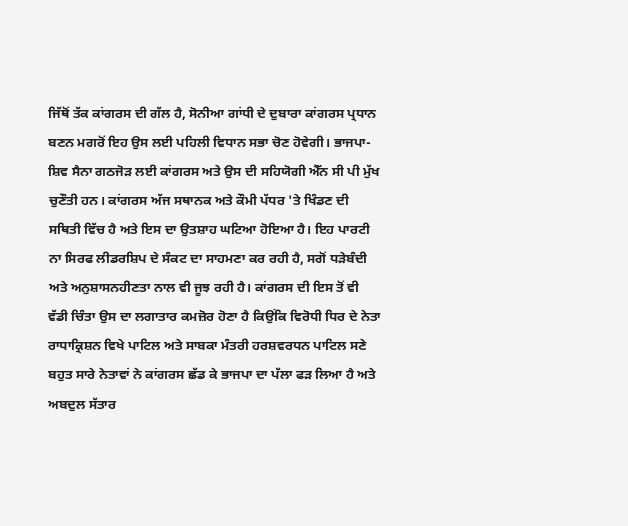ਜਿੱਥੋਂ ਤੱਕ ਕਾਂਗਰਸ ਦੀ ਗੱਲ ਹੈ, ਸੋਨੀਆ ਗਾਂਧੀ ਦੇ ਦੁਬਾਰਾ ਕਾਂਗਰਸ ਪ੍ਰਧਾਨ ਬਣਨ ਮਗਰੋਂ ਇਹ ਉਸ ਲਈ ਪਹਿਲੀ ਵਿਧਾਨ ਸਭਾ ਚੋਣ ਹੋਵੇਗੀ। ਭਾਜਪਾ-ਸ਼ਿਵ ਸੈਨਾ ਗਠਜੋੜ ਲਈ ਕਾਂਗਰਸ ਅਤੇ ਉਸ ਦੀ ਸਹਿਯੋਗੀ ਐੱਨ ਸੀ ਪੀ ਮੁੱਖ ਚੁਣੌਤੀ ਹਨ। ਕਾਂਗਰਸ ਅੱਜ ਸਥਾਨਕ ਅਤੇ ਕੌਮੀ ਪੱਧਰ 'ਤੇ ਖਿੰਡਣ ਦੀ ਸਥਿਤੀ ਵਿੱਚ ਹੈ ਅਤੇ ਇਸ ਦਾ ਉਤਸ਼ਾਹ ਘਟਿਆ ਹੋਇਆ ਹੈ। ਇਹ ਪਾਰਟੀ ਨਾ ਸਿਰਫ ਲੀਡਰਸ਼ਿਪ ਦੇ ਸੰਕਟ ਦਾ ਸਾਹਮਣਾ ਕਰ ਰਹੀ ਹੈ, ਸਗੋਂ ਧੜੇਬੰਦੀ ਅਤੇ ਅਨੁਸ਼ਾਸਨਹੀਣਤਾ ਨਾਲ ਵੀ ਜੂਝ ਰਹੀ ਹੈ। ਕਾਂਗਰਸ ਦੀ ਇਸ ਤੋਂ ਵੀ ਵੱਡੀ ਚਿੰਤਾ ਉਸ ਦਾ ਲਗਾਤਾਰ ਕਮਜ਼ੋਰ ਹੋਣਾ ਹੈ ਕਿਉਂਕਿ ਵਿਰੋਧੀ ਧਿਰ ਦੇ ਨੇਤਾ ਰਾਧਾਕ੍ਰਿਸ਼ਨ ਵਿਖੇ ਪਾਟਿਲ ਅਤੇ ਸਾਬਕਾ ਮੰਤਰੀ ਹਰਸ਼ਵਰਧਨ ਪਾਟਿਲ ਸਣੇ ਬਹੁਤ ਸਾਰੇ ਨੇਤਾਵਾਂ ਨੇ ਕਾਂਗਰਸ ਛੱਡ ਕੇ ਭਾਜਪਾ ਦਾ ਪੱਲਾ ਫੜ ਲਿਆ ਹੈ ਅਤੇ ਅਬਦੁਲ ਸੱਤਾਰ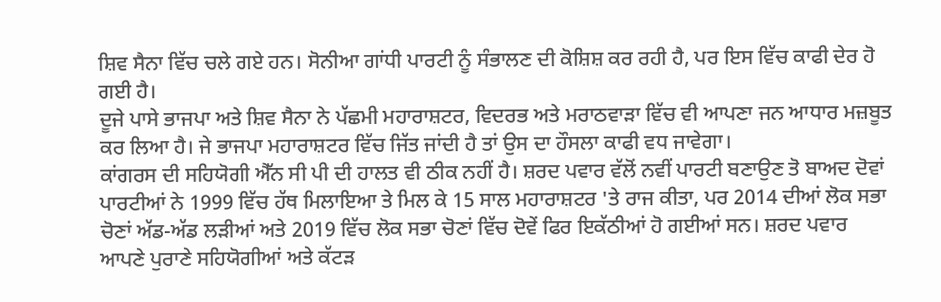ਸ਼ਿਵ ਸੈਨਾ ਵਿੱਚ ਚਲੇ ਗਏ ਹਨ। ਸੋਨੀਆ ਗਾਂਧੀ ਪਾਰਟੀ ਨੂੰ ਸੰਭਾਲਣ ਦੀ ਕੋਸ਼ਿਸ਼ ਕਰ ਰਹੀ ਹੈ, ਪਰ ਇਸ ਵਿੱਚ ਕਾਫੀ ਦੇਰ ਹੋ ਗਈ ਹੈ।
ਦੂਜੇ ਪਾਸੇ ਭਾਜਪਾ ਅਤੇ ਸ਼ਿਵ ਸੈਨਾ ਨੇ ਪੱਛਮੀ ਮਹਾਰਾਸ਼ਟਰ, ਵਿਦਰਭ ਅਤੇ ਮਰਾਠਵਾੜਾ ਵਿੱਚ ਵੀ ਆਪਣਾ ਜਨ ਆਧਾਰ ਮਜ਼ਬੂਤ ਕਰ ਲਿਆ ਹੈ। ਜੇ ਭਾਜਪਾ ਮਹਾਰਾਸ਼ਟਰ ਵਿੱਚ ਜਿੱਤ ਜਾਂਦੀ ਹੈ ਤਾਂ ਉਸ ਦਾ ਹੌਸਲਾ ਕਾਫੀ ਵਧ ਜਾਵੇਗਾ।
ਕਾਂਗਰਸ ਦੀ ਸਹਿਯੋਗੀ ਐੱਨ ਸੀ ਪੀ ਦੀ ਹਾਲਤ ਵੀ ਠੀਕ ਨਹੀਂ ਹੈ। ਸ਼ਰਦ ਪਵਾਰ ਵੱਲੋਂ ਨਵੀਂ ਪਾਰਟੀ ਬਣਾਉਣ ਤੋ ਬਾਅਦ ਦੋਵਾਂ ਪਾਰਟੀਆਂ ਨੇ 1999 ਵਿੱਚ ਹੱਥ ਮਿਲਾਇਆ ਤੇ ਮਿਲ ਕੇ 15 ਸਾਲ ਮਹਾਰਾਸ਼ਟਰ 'ਤੇ ਰਾਜ ਕੀਤਾ, ਪਰ 2014 ਦੀਆਂ ਲੋਕ ਸਭਾ ਚੋਣਾਂ ਅੱਡ-ਅੱਡ ਲੜੀਆਂ ਅਤੇ 2019 ਵਿੱਚ ਲੋਕ ਸਭਾ ਚੋਣਾਂ ਵਿੱਚ ਦੋਵੇਂ ਫਿਰ ਇਕੱਠੀਆਂ ਹੋ ਗਈਆਂ ਸਨ। ਸ਼ਰਦ ਪਵਾਰ ਆਪਣੇ ਪੁਰਾਣੇ ਸਹਿਯੋਗੀਆਂ ਅਤੇ ਕੱਟੜ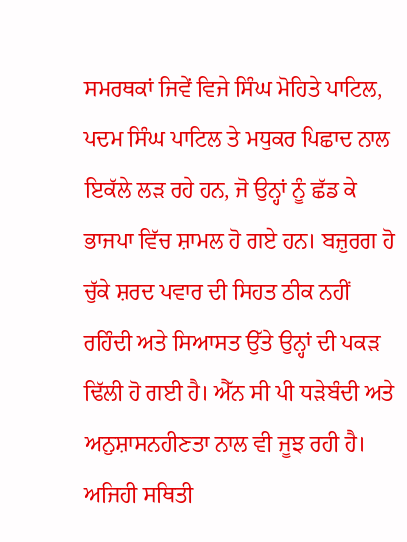ਸਮਰਥਕਾਂ ਜਿਵੇਂ ਵਿਜੇ ਸਿੰਘ ਮੋਹਿਤੇ ਪਾਟਿਲ, ਪਦਮ ਸਿੰਘ ਪਾਟਿਲ ਤੇ ਮਧੁਕਰ ਪਿਛਾਦ ਨਾਲ ਇਕੱਲੇ ਲੜ ਰਹੇ ਹਨ, ਜੋ ਉਨ੍ਹਾਂ ਨੂੰ ਛੱਡ ਕੇ ਭਾਜਪਾ ਵਿੱਚ ਸ਼ਾਮਲ ਹੋ ਗਏ ਹਨ। ਬਜ਼ੁਰਗ ਹੋ ਚੁੱਕੇ ਸ਼ਰਦ ਪਵਾਰ ਦੀ ਸਿਹਤ ਠੀਕ ਨਹੀਂ ਰਹਿੰਦੀ ਅਤੇ ਸਿਆਸਤ ਉੱਤੇ ਉਨ੍ਹਾਂ ਦੀ ਪਕੜ ਢਿੱਲੀ ਹੋ ਗਈ ਹੈ। ਐੱਨ ਸੀ ਪੀ ਧੜੇਬੰਦੀ ਅਤੇ ਅਨੁਸ਼ਾਸਨਹੀਣਤਾ ਨਾਲ ਵੀ ਜੂਝ ਰਹੀ ਹੈ। ਅਜਿਹੀ ਸਥਿਤੀ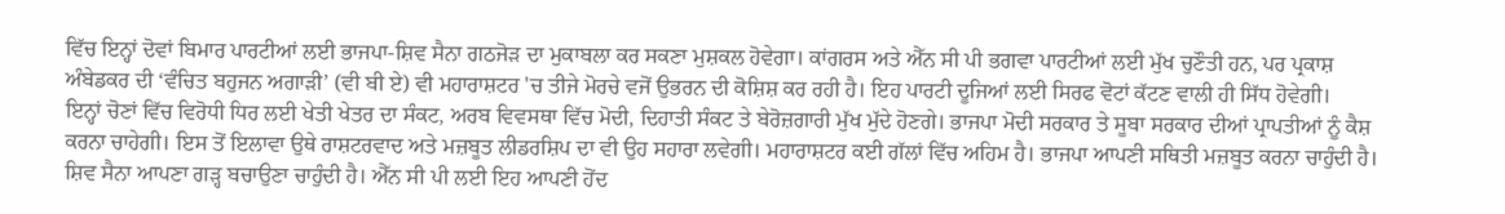ਵਿੱਚ ਇਨ੍ਹਾਂ ਦੋਵਾਂ ਬਿਮਾਰ ਪਾਰਟੀਆਂ ਲਈ ਭਾਜਪਾ-ਸ਼ਿਵ ਸੈਨਾ ਗਠਜੋੜ ਦਾ ਮੁਕਾਬਲਾ ਕਰ ਸਕਣਾ ਮੁਸ਼ਕਲ ਹੋਵੇਗਾ। ਕਾਂਗਰਸ ਅਤੇ ਐੱਨ ਸੀ ਪੀ ਭਗਵਾ ਪਾਰਟੀਆਂ ਲਈ ਮੁੱਖ ਚੁਣੌਤੀ ਹਨ, ਪਰ ਪ੍ਰਕਾਸ਼ ਅੰਬੇਡਕਰ ਦੀ ‘ਵੰਚਿਤ ਬਹੁਜਨ ਅਗਾੜੀ’ (ਵੀ ਬੀ ਏ) ਵੀ ਮਹਾਰਾਸ਼ਟਰ 'ਚ ਤੀਜੇ ਮੋਰਚੇ ਵਜੋਂ ਉਭਰਨ ਦੀ ਕੋਸ਼ਿਸ਼ ਕਰ ਰਹੀ ਹੈ। ਇਹ ਪਾਰਟੀ ਦੂਜਿਆਂ ਲਈ ਸਿਰਫ ਵੋਟਾਂ ਕੱਟਣ ਵਾਲੀ ਹੀ ਸਿੱਧ ਹੋਵੇਗੀ।
ਇਨ੍ਹਾਂ ਚੋਣਾਂ ਵਿੱਚ ਵਿਰੋਧੀ ਧਿਰ ਲਈ ਖੇਤੀ ਖੇਤਰ ਦਾ ਸੰਕਟ, ਅਰਬ ਵਿਵਸਥਾ ਵਿੱਚ ਮੋਦੀ, ਦਿਹਾਤੀ ਸੰਕਟ ਤੇ ਬੇਰੋਜ਼ਗਾਰੀ ਮੁੱਖ ਮੁੱਦੇ ਹੋਣਗੇ। ਭਾਜਪਾ ਮੋਦੀ ਸਰਕਾਰ ਤੇ ਸੂਬਾ ਸਰਕਾਰ ਦੀਆਂ ਪ੍ਰਾਪਤੀਆਂ ਨੂੰ ਕੈਸ਼ ਕਰਨਾ ਚਾਹੇਗੀ। ਇਸ ਤੋਂ ਇਲਾਵਾ ਉਥੇ ਰਾਸ਼ਟਰਵਾਦ ਅਤੇ ਮਜ਼ਬੂਤ ਲੀਡਰਸ਼ਿਪ ਦਾ ਵੀ ਉਹ ਸਹਾਰਾ ਲਵੇਗੀ। ਮਹਾਰਾਸ਼ਟਰ ਕਈ ਗੱਲਾਂ ਵਿੱਚ ਅਹਿਮ ਹੈ। ਭਾਜਪਾ ਆਪਣੀ ਸਥਿਤੀ ਮਜ਼ਬੂਤ ਕਰਨਾ ਚਾਹੁੰਦੀ ਹੈ। ਸ਼ਿਵ ਸੈਨਾ ਆਪਣਾ ਗੜ੍ਹ ਬਚਾਉਣਾ ਚਾਹੁੰਦੀ ਹੈ। ਐੱਨ ਸੀ ਪੀ ਲਈ ਇਹ ਆਪਣੀ ਹੋਂਦ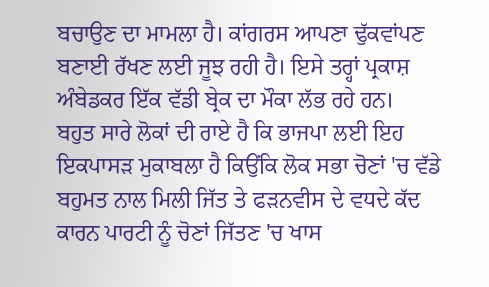ਬਚਾਉਣ ਦਾ ਮਾਮਲਾ ਹੈ। ਕਾਂਗਰਸ ਆਪਣਾ ਢੁੱਕਵਾਂਪਣ ਬਣਾਈ ਰੱਖਣ ਲਈ ਜੂਝ ਰਹੀ ਹੈ। ਇਸੇ ਤਰ੍ਹਾਂ ਪ੍ਰਕਾਸ਼ ਅੰਬੇਡਕਰ ਇੱਕ ਵੱਡੀ ਬ੍ਰੇਕ ਦਾ ਮੌਕਾ ਲੱਭ ਰਹੇ ਹਨ।
ਬਹੁਤ ਸਾਰੇ ਲੋਕਾਂ ਦੀ ਰਾਏ ਹੈ ਕਿ ਭਾਜਪਾ ਲਈ ਇਹ ਇਕਪਾਸੜ ਮੁਕਾਬਲਾ ਹੈ ਕਿਉਂਕਿ ਲੋਕ ਸਭਾ ਚੋਣਾਂ 'ਚ ਵੱਡੇ ਬਹੁਮਤ ਨਾਲ ਮਿਲੀ ਜਿੱਤ ਤੇ ਫੜਨਵੀਸ ਦੇ ਵਧਦੇ ਕੱਦ ਕਾਰਨ ਪਾਰਟੀ ਨੂੰ ਚੋਣਾਂ ਜਿੱਤਣ 'ਚ ਖਾਸ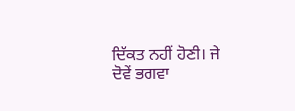ਦਿੱਕਤ ਨਹੀਂ ਹੋਣੀ। ਜੇ ਦੋਵੇਂ ਭਗਵਾ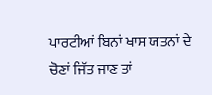ਪਾਰਟੀਆਂ ਬਿਨਾਂ ਖਾਸ ਯਤਨਾਂ ਦੇ ਚੋਣਾਂ ਜਿੱਤ ਜਾਣ ਤਾਂ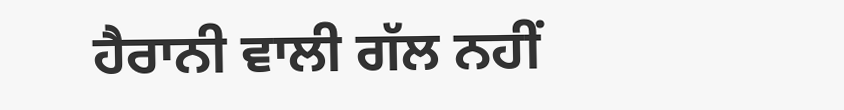ਹੈਰਾਨੀ ਵਾਲੀ ਗੱਲ ਨਹੀਂ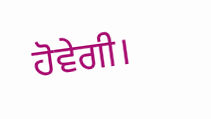ਹੋਵੇਗੀ।